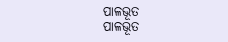ପାଳଭୂତ
ପାଳଭୂତ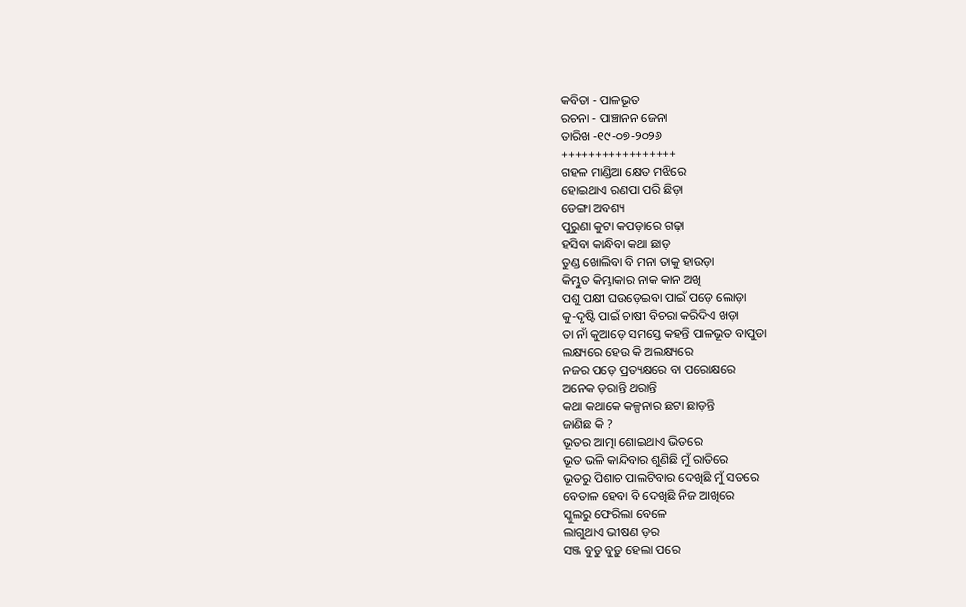କବିତା - ପାଳଭୂତ
ରଚନା - ପାଞ୍ଚାନନ ଜେନା
ତାରିଖ -୧୯-୦୭-୨୦୨୬
+++++++++++++++++
ଗହଳ ମାଣ୍ଡିଆ କ୍ଷେତ ମଝିରେ
ହୋଇଥାଏ ରଣପା ପରି ଛିଡ଼ା
ଡେଙ୍ଗା ଅବଶ୍ୟ
ପୁରୁଣା କୁଟା କପଡ଼ାରେ ଗଢ଼ା
ହସିବା କାନ୍ଧିବା କଥା ଛାଡ଼
ତୁଣ୍ଡ ଖୋଲିବା ବି ମନା ତାକୁ ହାଉଡ଼ା
କିମ୍ଭୁତ କିମ୍ଭାକାର ନାକ କାନ ଅଖି
ପଶୁ ପକ୍ଷୀ ଘଉଡ଼େଇବା ପାଇଁ ପଡ଼େ ଲୋଡ଼ା
କୁ-ଦୃଷ୍ଟି ପାଇଁ ଚାଷୀ ବିଚରା କରିଦିଏ ଖଡ଼ା
ତା ନାଁ କୁଆଡ଼େ ସମସ୍ତେ କହନ୍ତି ପାଳଭୂତ ବାପୁଡା
ଲକ୍ଷ୍ୟରେ ହେଉ କି ଅଲକ୍ଷ୍ୟରେ
ନଜର ପଡ଼େ ପ୍ରତ୍ୟକ୍ଷରେ ବା ପରୋକ୍ଷରେ
ଅନେକ ଡ଼ରାନ୍ତି ଥରାନ୍ତି
କଥା କଥାକେ କଳ୍ପନାର ଛଟା ଛାଡ଼ନ୍ତି
ଜାଣିଛ କି ?
ଭୂତର ଆତ୍ମା ଶୋଇଥାଏ ଭିତରେ
ଭୂତ ଭଳି କାନ୍ଦିବାର ଶୁଣିଛି ମୁଁ ରାତିରେ
ଭୂତରୁ ପିଶାଚ ପାଲଟିବାର ଦେଖିଛି ମୁଁ ସତରେ
ବେତାଳ ହେବା ବି ଦେଖିଛି ନିଜ ଆଖିରେ
ସ୍କୁଲରୁ ଫେରିଲା ବେଳେ
ଲାଗୁଥାଏ ଭୀଷଣ ଡ଼ର
ସଞ୍ଜ ବୁଡୁ ବୁଡ଼ୁ ହେଲା ପରେ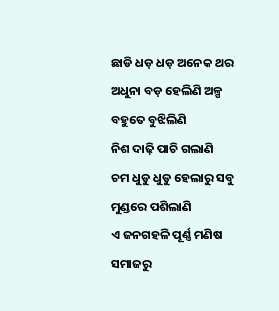ଛାଡି ଧଡ଼ ଧଡ଼ ଅନେକ ଥର
ଅଧୁନା ବଡ଼ ହେଲିଣି ଅଳ୍ପ ବହୁତେ ବୁଝିଲିଣି
ନିଶ ଦାଢ଼ି ପାଚି ଗଲାଣି
ଚମ ଧୁଡୁ ଧୁଡୁ ହେଲାରୁ ସବୁ ମୁଣ୍ଡରେ ପଶିଲାଣି
ଏ ଜନଗହଳି ପୂର୍ଣ୍ଣ ମଣିଷ ସମାଜରୁ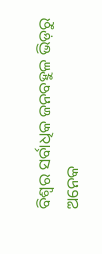ବିଶ୍ଵର ସର୍ବାଧିକ ଜନବହୁଳ ଭିଡ଼ରୁ
ଅନେକ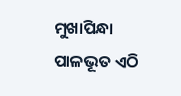ମୁଖାପିନ୍ଧା ପାଳଭୂତ ଏଠି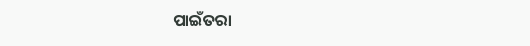ପାଇଁତରା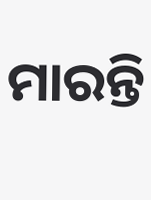ମାରନ୍ତି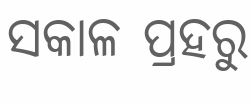ସକାଳ ପ୍ରହରୁ